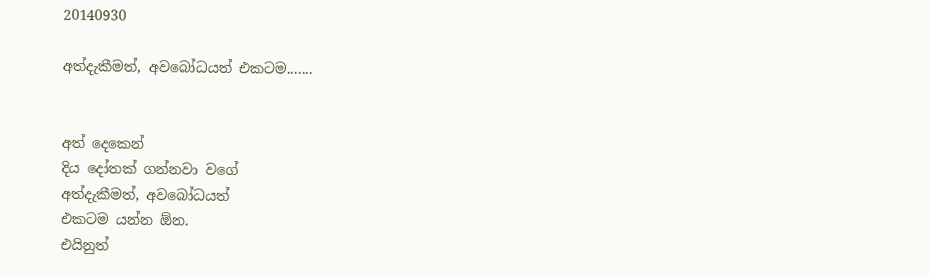20140930

අත්දැකීමත්, අවබෝධයත් එකටම.......


අත් දෙකෙන්
දිය දෝතක් ගන්නවා වගේ
අත්දැකීමත්, අවබෝධයත්
එකටම යන්න ඕන.
එයිනුත්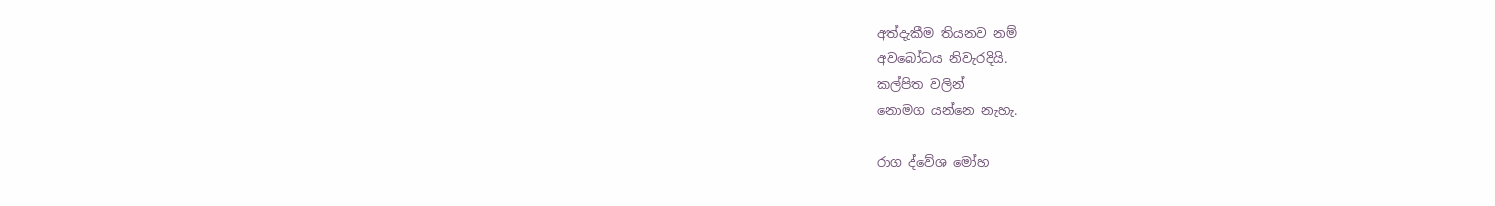අත්දැකීම තියනව නම්
අවබෝධය නිවැරදියි.
කල්පිත වලින්
නොමග යන්නෙ නැහැ.

රාග ද්වේශ මෝහ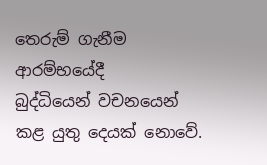තෙරුම් ගැනීම
ආරම්භයේදී
බුද්ධියෙන් වචනයෙන්
කළ යුතු දෙයක් නොවේ.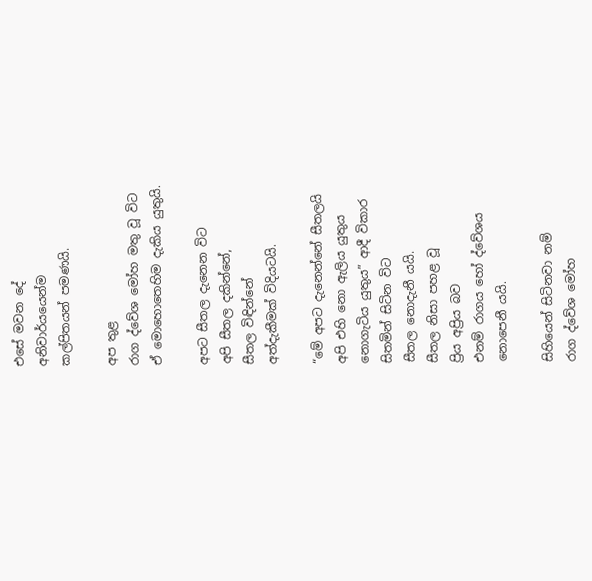එසේ මවන දේ
අනිවාර්යයෙන්ම
කල්පිතයන් පමණයි.

අප තුළ
රාග ද්වේශ මෝහ මතු වූ විට
ඒ මොහොතෙහිම දැකිය යුතුයි.

අපට සීතල දැනෙන විට
අපි සීතල දකින්නේ,
සීතල විඳින්නේ
අත්දැකීමක් විදියටයි.

“මේ අපට දැනෙන්නේ සීතලයි
අපි එහි නො ඇලිය යුතුය
නොගැටිය යුතුය” ආදී විකාර
සිතමින් සිටින විට
සීතල නොදැනී යයි.
සීතල නිසා පහළ වූ
ප්‍රිය අප්‍රිය බව
එනම් රාගය හෝ ද්වේශය
නොපෙනී යයි.

සිහියෙන් සිටිනවා නම්
රාග ද්වේශ මෝහ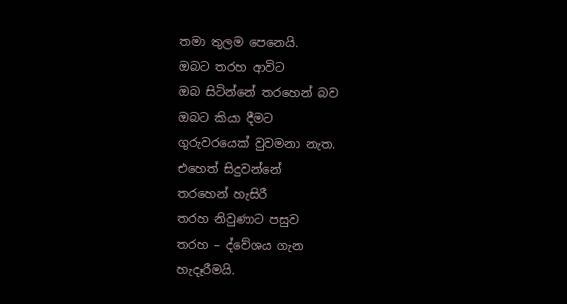තමා තුලම පෙනෙයි.
ඔබට තරහ ආවිට
ඔබ සිටින්නේ තරහෙන් බව
ඔබට කියා දීමට
ගුරුවරයෙක් වුවමනා නැත.
එහෙත් සිදුවන්නේ
තරහෙන් හැසිරී
තරහ නිවුණාට පසුව
තරහ – ද්වේශය ගැන
හැදෑරීමයි.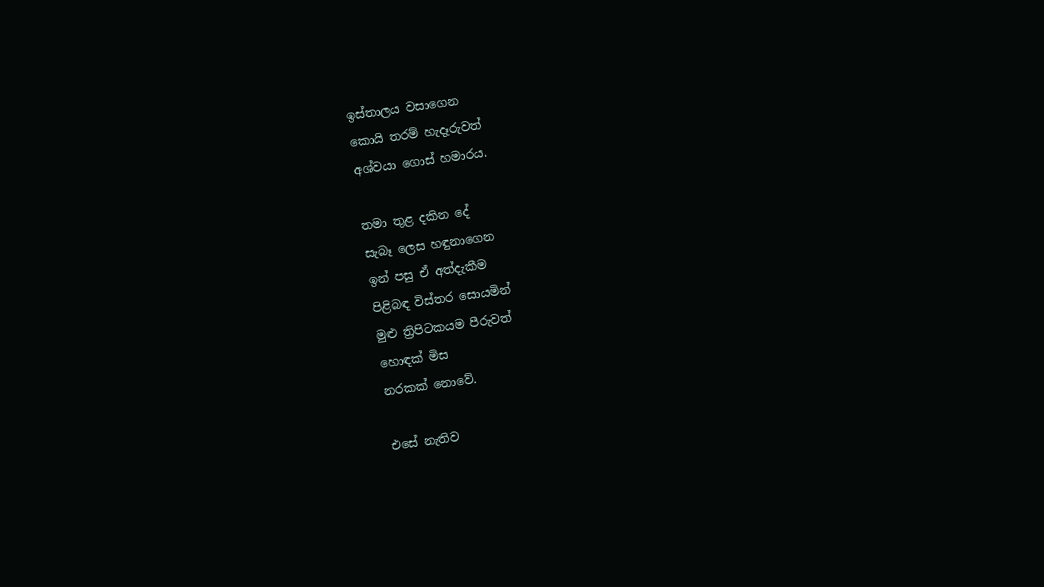ඉස්තාලය වසාගෙන
කොයි තරම් හැදෑරුවත්
අශ්වයා ගොස් හමාරය.

තමා තුළ දකින දේ
සැබෑ ලෙස හඳුනාගෙන
ඉන් පසු ඒ අත්දැකීම
පිළිබඳ විස්තර සොයමින්
මුළු ත්‍රිපිටකයම පීරුවත්
හොඳක් මිස
නරකක් නොවේ.

එසේ නැතිව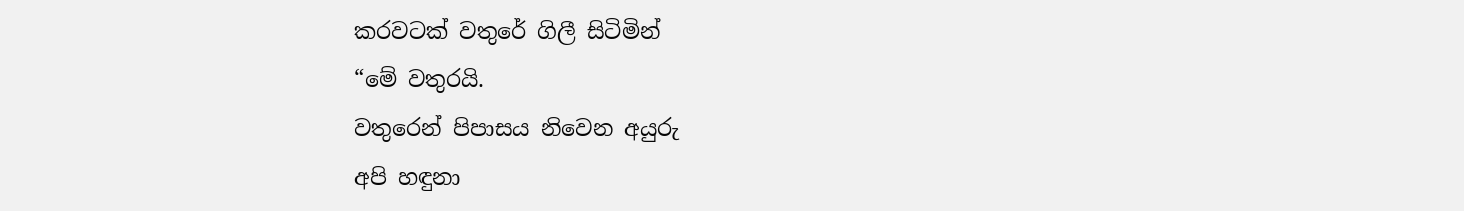කරවටක් වතුරේ ගිලී සිටිමින්
“මේ වතුරයි.
වතුරෙන් පිපාසය නිවෙන අයුරු
අපි හඳුනා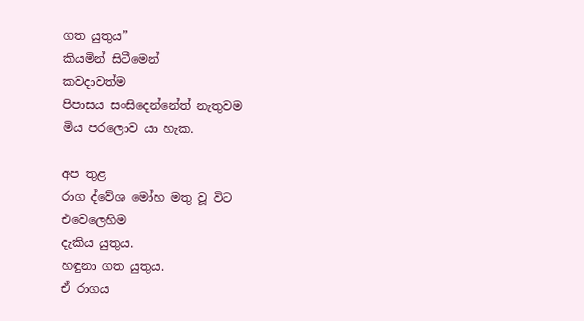ගත යුතුය”
කියමින් සිටීමෙන්
කවදාවත්ම
පිපාසය සංසිදෙන්නේත් නැතුවම
මිය පරලොව යා හැක.

අප තුළ
රාග ද්වේශ මෝහ මතු වූ විට
එවෙලෙහිම
දැකිය යුතුය.
හඳුනා ගත යුතුය.
ඒ රාගය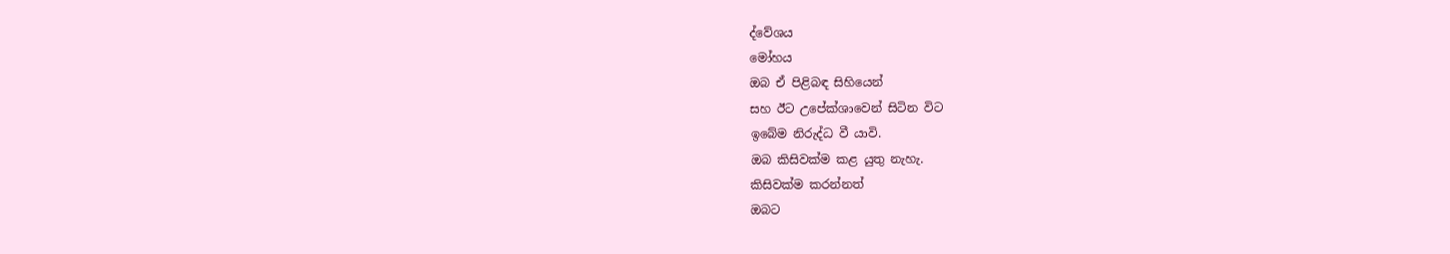ද්වේශය
මෝහය
ඔබ ඒ පිළිබඳ සිහියෙන්
සහ ඊට උපේක්ශාවෙන් සිටින විට
ඉබේම නිරුද්ධ වී යාවි.
ඔබ කිසිවක්ම කළ යුතු නැහැ.
කිසිවක්ම කරන්නත්
ඔබට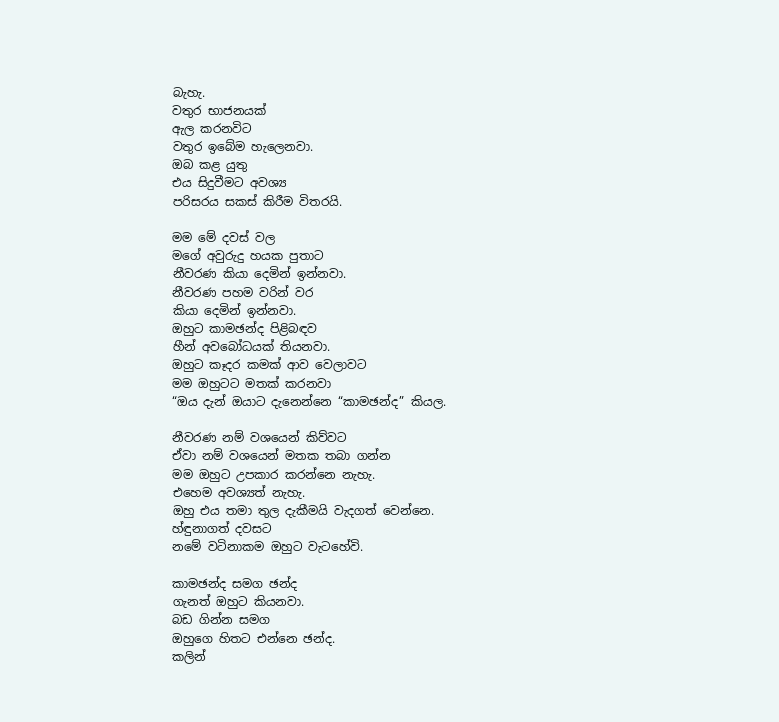බැහැ.
වතුර භාජනයක්
ඇල කරනවිට
වතුර ඉබේම හැලෙනවා.
ඔබ කළ යුතු
එය සිදුවීමට අවශ්‍ය
පරිසරය සකස් කිරීම විතරයි.

මම මේ දවස් වල
මගේ අවුරුදු හයක පුතාට
නීවරණ කියා දෙමින් ඉන්නවා.
නීවරණ පහම වරින් වර
කියා දෙමින් ඉන්නවා.
ඔහුට කාමඡන්ද පිළිබඳව
හීන් අවබෝධයක් තියනවා.
ඔහුට කෑදර කමක් ආව වෙලාවට
මම ඔහුටට මතක් කරනවා
“ඔය දැන් ඔයාට දැනෙන්නෙ “කාමඡන්ද” කියල.

නීවරණ නම් වශයෙන් කිව්වට
ඒවා නම් වශයෙන් මතක තබා ගන්න
මම ඔහුට උපකාර කරන්නෙ නැහැ.
එහෙම අවශ්‍යත් නැහැ.
ඔහු එය තමා තුල දැකීමයි වැදගත් වෙන්නෙ.
හ්ඳුනාගත් දවසට
නමේ වටිනාකම ඔහුට වැටහේවි.

කාමඡන්ද සමග ඡන්ද
ගැනත් ඔහුට කියනවා.
බඩ ගින්න සමග
ඔහුගෙ හිතට එන්නෙ ඡන්ද.
කලින්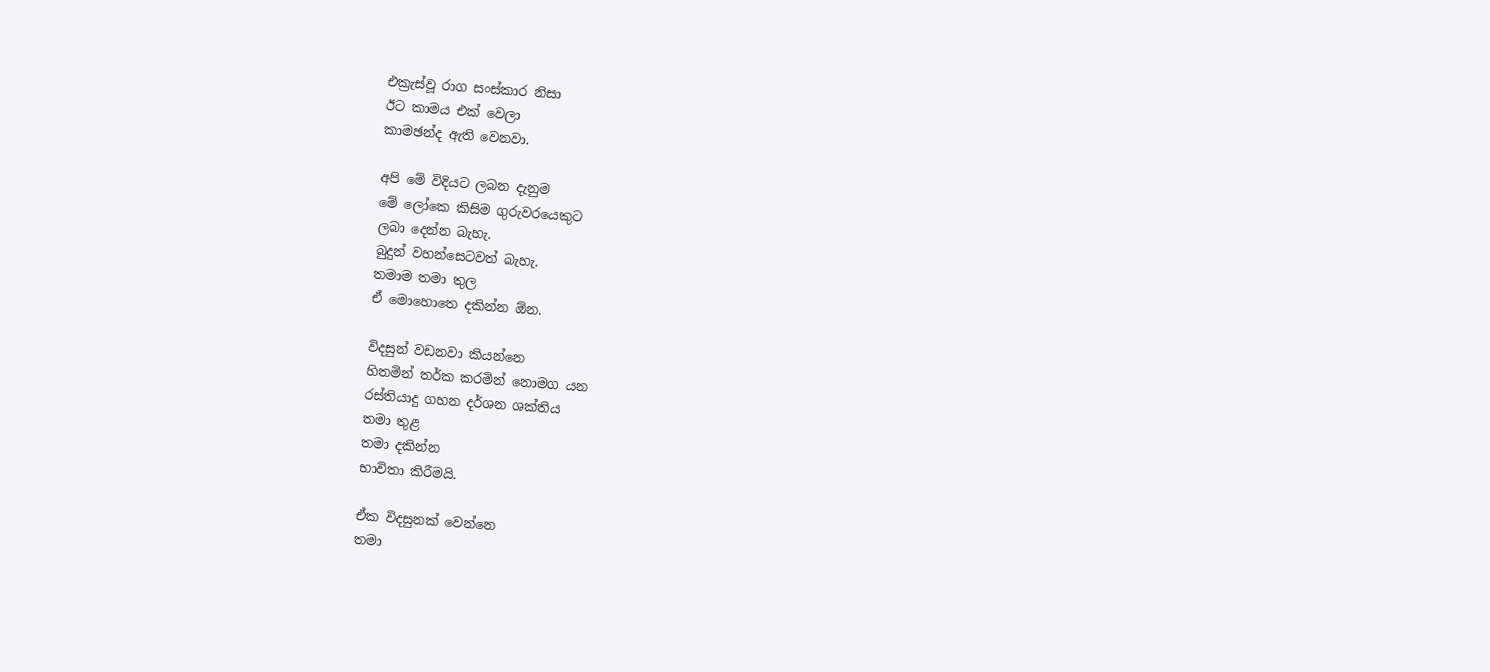එක්‍රැස්වූ රාග සංස්කාර නිසා
ඊට කාමය එක් වෙලා
කාමඡන්ද ඇති වෙනවා.

අපි මේ විදියට ලබන දැනුම
මේ ලෝකෙ කිසිම ගුරුවරයෙකුට
ලබා දෙන්න බැහැ.
බුදුන් වහන්සෙටවත් බැහැ.
තමාම තමා තුල
ඒ මොහොතෙ දකින්න ඕන.

විදසුන් වඩනවා කියන්නෙ
හිතමින් තර්ක කරමින් නොමග යන
රස්තියාදු ගහන දර්ශන ශක්තිය
තමා තුළ
තමා දකින්න
භාවිතා කිරීමයි.

ඒක විදසුනක් වෙන්නෙ
තමා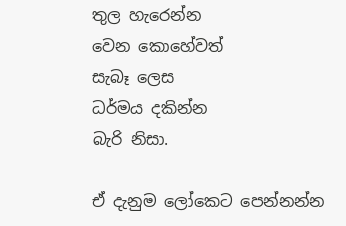තුල හැරෙන්න
වෙන කොහේවත්
සැබෑ ලෙස
ධර්මය දකින්න
බැරි නිසා.

ඒ දැනුම ලෝකෙට පෙන්නන්න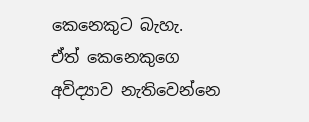කෙනෙකුට බැහැ.
ඒත් කෙනෙකුගෙ අවිද්‍යාව නැතිවෙන්නෙ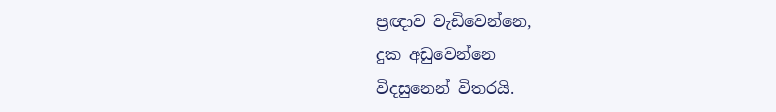ප්‍රඥාව වැඩිවෙන්නෙ,
දුක අඩුවෙන්නෙ
විදසුනෙන් විතරයි.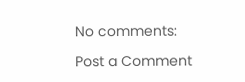No comments:

Post a Comment